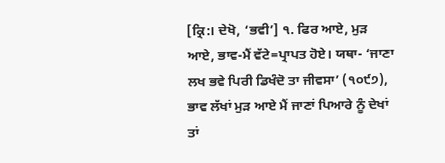[ਕ੍ਰਿ:। ਦੇਖੋ, ‘ਭਵੀ’] ੧. ਫਿਰ ਆਏ, ਮੁੜ ਆਏ, ਭਾਵ-ਮੈਂ ਵੱਟੇ=ਪ੍ਰਾਪਤ ਹੋਏ। ਯਥਾ- ‘ਜਾਣਾ ਲਖ ਭਵੇ ਪਿਰੀ ਡਿਖੰਦੋ ਤਾ ਜੀਵਸਾ’ (੧੦੯੭), ਭਾਵ ਲੱਖਾਂ ਮੁੜ ਆਏ ਮੈਂ ਜਾਣਾਂ ਪਿਆਰੇ ਨੂੰ ਦੇਖਾਂ ਤਾਂ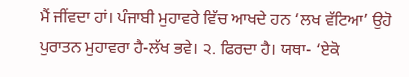ਮੈਂ ਜੀਂਵਦਾ ਹਾਂ। ਪੰਜਾਬੀ ਮੁਹਾਵਰੇ ਵਿੱਚ ਆਖਦੇ ਹਨ ‘ਲਖ ਵੱਟਿਆ’ ਉਹੋ ਪੁਰਾਤਨ ਮੁਹਾਵਰਾ ਹੈ-ਲੱਖ ਭਵੇ। ੨. ਫਿਰਦਾ ਹੈ। ਯਥਾ- ‘ਏਕੋ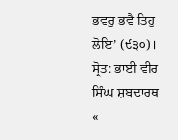ਭਵਰੁ ਭਵੈ ਤਿਹੁ ਲੋਇ’ (੯੩੦)।
ਸ੍ਰੋਤ: ਭਾਈ ਵੀਰ ਸਿੰਘ ਸ਼ਬਦਾਰਥ
«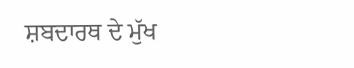ਸ਼ਬਦਾਰਥ ਦੇ ਮੁੱਖ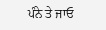ਪੰਨੇ ਤੇ ਜਾਓ